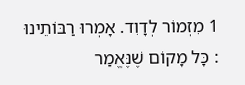1 מִזְמוֹר לְדָוִד. אָמְרוּ רַבּוֹתֵינוּ : כָּל מָקוֹם שֶׁנֶּאֱמַר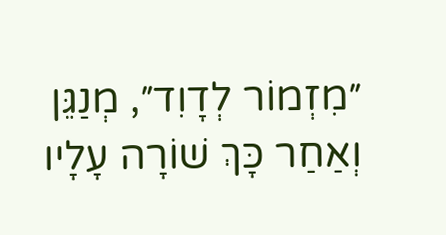״מִזְמוֹר לְדָוִד״, מְנַגֵּן וְאַחַר כָּךְ שׁוֹרָה עָלָיו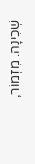שְׁכִינָה. מִזְמוֹר,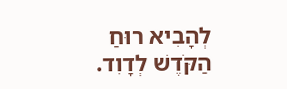לְהָבִיא רוּחַ הַקֹּדֶשׁ לְדָוִד.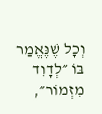וְכָל שֶׁנֶּאֱמַר בּוֹ ״לְדָוִד מִזְמוֹר״,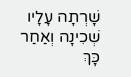שָׁרְתָה עָלָיו שְׁכִינָה וְאַחַר כָּךְ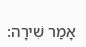אָמַר שִׁירָה: